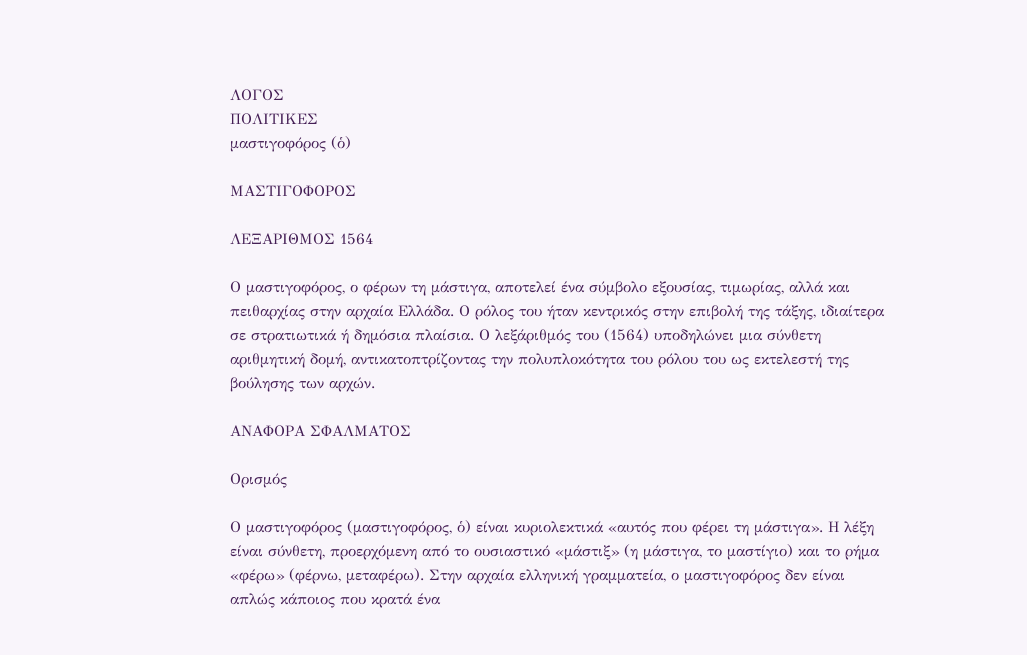ΛΟΓΟΣ
ΠΟΛΙΤΙΚΕΣ
μαστιγοφόρος (ὁ)

ΜΑΣΤΙΓΟΦΟΡΟΣ

ΛΕΞΑΡΙΘΜΟΣ 1564

Ο μαστιγοφόρος, ο φέρων τη μάστιγα, αποτελεί ένα σύμβολο εξουσίας, τιμωρίας, αλλά και πειθαρχίας στην αρχαία Ελλάδα. Ο ρόλος του ήταν κεντρικός στην επιβολή της τάξης, ιδιαίτερα σε στρατιωτικά ή δημόσια πλαίσια. Ο λεξάριθμός του (1564) υποδηλώνει μια σύνθετη αριθμητική δομή, αντικατοπτρίζοντας την πολυπλοκότητα του ρόλου του ως εκτελεστή της βούλησης των αρχών.

ΑΝΑΦΟΡΑ ΣΦΑΛΜΑΤΟΣ

Ορισμός

Ο μαστιγοφόρος (μαστιγοφόρος, ὁ) είναι κυριολεκτικά «αυτός που φέρει τη μάστιγα». Η λέξη είναι σύνθετη, προερχόμενη από το ουσιαστικό «μάστιξ» (η μάστιγα, το μαστίγιο) και το ρήμα «φέρω» (φέρνω, μεταφέρω). Στην αρχαία ελληνική γραμματεία, ο μαστιγοφόρος δεν είναι απλώς κάποιος που κρατά ένα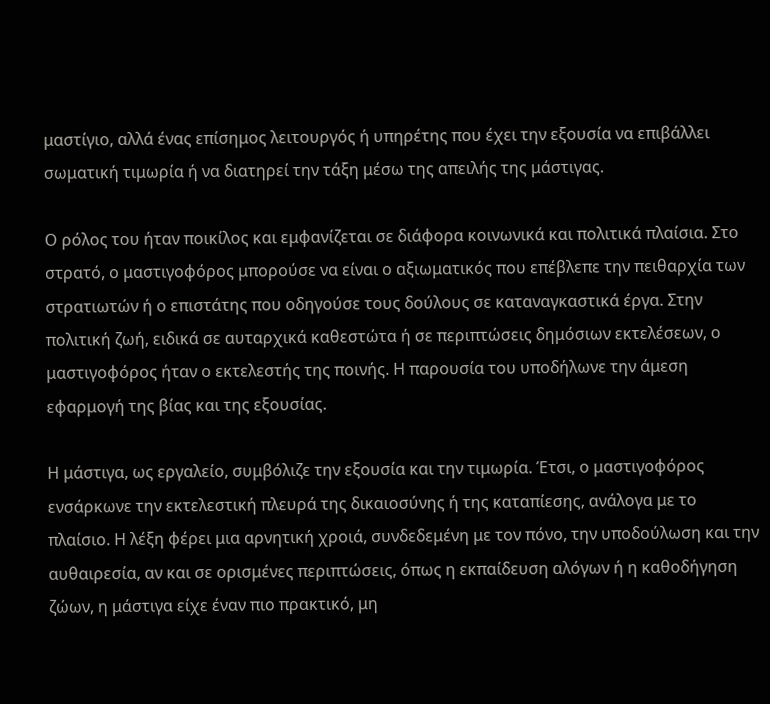μαστίγιο, αλλά ένας επίσημος λειτουργός ή υπηρέτης που έχει την εξουσία να επιβάλλει σωματική τιμωρία ή να διατηρεί την τάξη μέσω της απειλής της μάστιγας.

Ο ρόλος του ήταν ποικίλος και εμφανίζεται σε διάφορα κοινωνικά και πολιτικά πλαίσια. Στο στρατό, ο μαστιγοφόρος μπορούσε να είναι ο αξιωματικός που επέβλεπε την πειθαρχία των στρατιωτών ή ο επιστάτης που οδηγούσε τους δούλους σε καταναγκαστικά έργα. Στην πολιτική ζωή, ειδικά σε αυταρχικά καθεστώτα ή σε περιπτώσεις δημόσιων εκτελέσεων, ο μαστιγοφόρος ήταν ο εκτελεστής της ποινής. Η παρουσία του υποδήλωνε την άμεση εφαρμογή της βίας και της εξουσίας.

Η μάστιγα, ως εργαλείο, συμβόλιζε την εξουσία και την τιμωρία. Έτσι, ο μαστιγοφόρος ενσάρκωνε την εκτελεστική πλευρά της δικαιοσύνης ή της καταπίεσης, ανάλογα με το πλαίσιο. Η λέξη φέρει μια αρνητική χροιά, συνδεδεμένη με τον πόνο, την υποδούλωση και την αυθαιρεσία, αν και σε ορισμένες περιπτώσεις, όπως η εκπαίδευση αλόγων ή η καθοδήγηση ζώων, η μάστιγα είχε έναν πιο πρακτικό, μη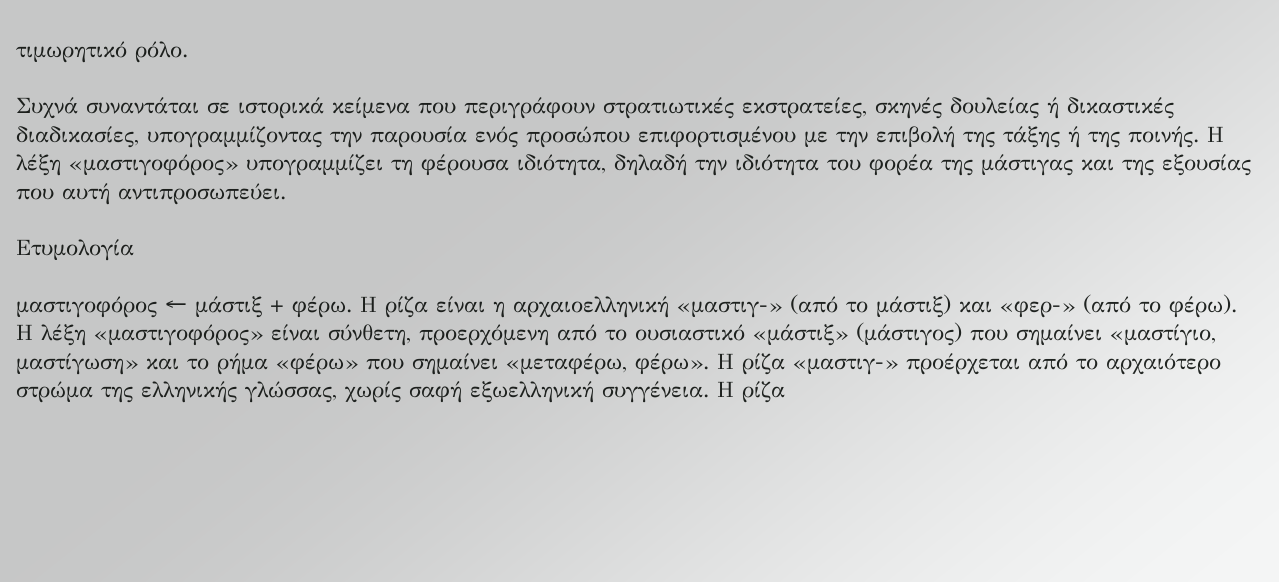τιμωρητικό ρόλο.

Συχνά συναντάται σε ιστορικά κείμενα που περιγράφουν στρατιωτικές εκστρατείες, σκηνές δουλείας ή δικαστικές διαδικασίες, υπογραμμίζοντας την παρουσία ενός προσώπου επιφορτισμένου με την επιβολή της τάξης ή της ποινής. Η λέξη «μαστιγοφόρος» υπογραμμίζει τη φέρουσα ιδιότητα, δηλαδή την ιδιότητα του φορέα της μάστιγας και της εξουσίας που αυτή αντιπροσωπεύει.

Ετυμολογία

μαστιγοφόρος ← μάστιξ + φέρω. Η ρίζα είναι η αρχαιοελληνική «μαστιγ-» (από το μάστιξ) και «φερ-» (από το φέρω).
Η λέξη «μαστιγοφόρος» είναι σύνθετη, προερχόμενη από το ουσιαστικό «μάστιξ» (μάστιγος) που σημαίνει «μαστίγιο, μαστίγωση» και το ρήμα «φέρω» που σημαίνει «μεταφέρω, φέρω». Η ρίζα «μαστιγ-» προέρχεται από το αρχαιότερο στρώμα της ελληνικής γλώσσας, χωρίς σαφή εξωελληνική συγγένεια. Η ρίζα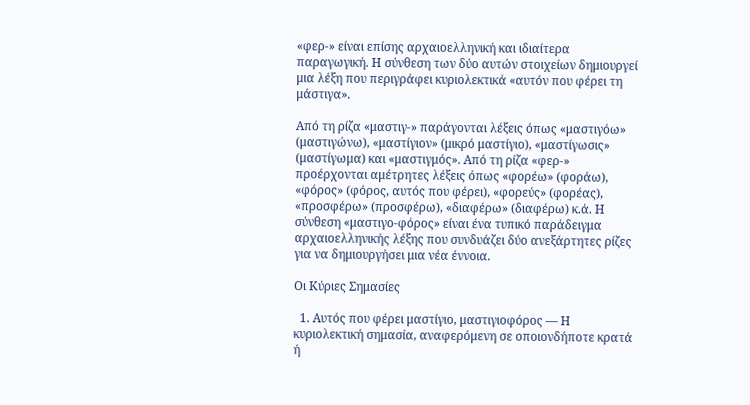«φερ-» είναι επίσης αρχαιοελληνική και ιδιαίτερα παραγωγική. Η σύνθεση των δύο αυτών στοιχείων δημιουργεί μια λέξη που περιγράφει κυριολεκτικά «αυτόν που φέρει τη μάστιγα».

Από τη ρίζα «μαστιγ-» παράγονται λέξεις όπως «μαστιγόω» (μαστιγώνω), «μαστίγιον» (μικρό μαστίγιο), «μαστίγωσις» (μαστίγωμα) και «μαστιγμός». Από τη ρίζα «φερ-» προέρχονται αμέτρητες λέξεις όπως «φορέω» (φοράω), «φόρος» (φόρος, αυτός που φέρει), «φορεύς» (φορέας), «προσφέρω» (προσφέρω), «διαφέρω» (διαφέρω) κ.ά. Η σύνθεση «μαστιγο-φόρος» είναι ένα τυπικό παράδειγμα αρχαιοελληνικής λέξης που συνδυάζει δύο ανεξάρτητες ρίζες για να δημιουργήσει μια νέα έννοια.

Οι Κύριες Σημασίες

  1. Αυτός που φέρει μαστίγιο, μαστιγιοφόρος — Η κυριολεκτική σημασία, αναφερόμενη σε οποιονδήποτε κρατά ή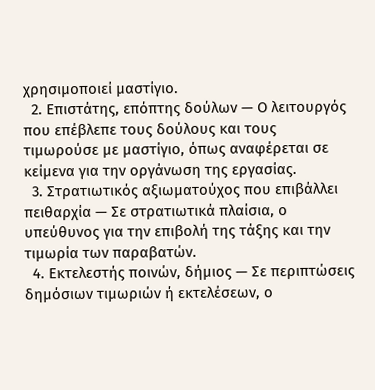χρησιμοποιεί μαστίγιο.
  2. Επιστάτης, επόπτης δούλων — Ο λειτουργός που επέβλεπε τους δούλους και τους τιμωρούσε με μαστίγιο, όπως αναφέρεται σε κείμενα για την οργάνωση της εργασίας.
  3. Στρατιωτικός αξιωματούχος που επιβάλλει πειθαρχία — Σε στρατιωτικά πλαίσια, ο υπεύθυνος για την επιβολή της τάξης και την τιμωρία των παραβατών.
  4. Εκτελεστής ποινών, δήμιος — Σε περιπτώσεις δημόσιων τιμωριών ή εκτελέσεων, ο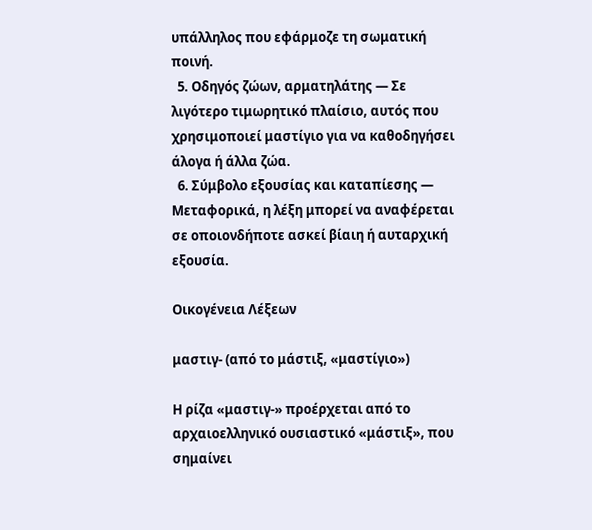υπάλληλος που εφάρμοζε τη σωματική ποινή.
  5. Οδηγός ζώων, αρματηλάτης — Σε λιγότερο τιμωρητικό πλαίσιο, αυτός που χρησιμοποιεί μαστίγιο για να καθοδηγήσει άλογα ή άλλα ζώα.
  6. Σύμβολο εξουσίας και καταπίεσης — Μεταφορικά, η λέξη μπορεί να αναφέρεται σε οποιονδήποτε ασκεί βίαιη ή αυταρχική εξουσία.

Οικογένεια Λέξεων

μαστιγ- (από το μάστιξ, «μαστίγιο»)

Η ρίζα «μαστιγ-» προέρχεται από το αρχαιοελληνικό ουσιαστικό «μάστιξ», που σημαίνει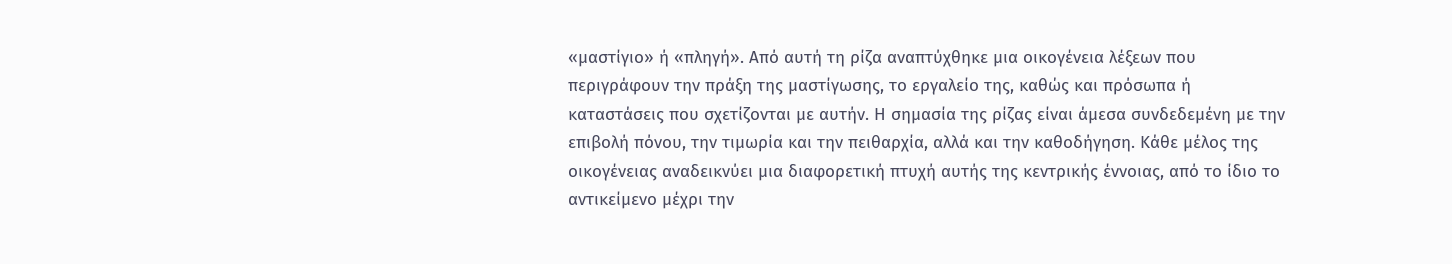«μαστίγιο» ή «πληγή». Από αυτή τη ρίζα αναπτύχθηκε μια οικογένεια λέξεων που περιγράφουν την πράξη της μαστίγωσης, το εργαλείο της, καθώς και πρόσωπα ή καταστάσεις που σχετίζονται με αυτήν. Η σημασία της ρίζας είναι άμεσα συνδεδεμένη με την επιβολή πόνου, την τιμωρία και την πειθαρχία, αλλά και την καθοδήγηση. Κάθε μέλος της οικογένειας αναδεικνύει μια διαφορετική πτυχή αυτής της κεντρικής έννοιας, από το ίδιο το αντικείμενο μέχρι την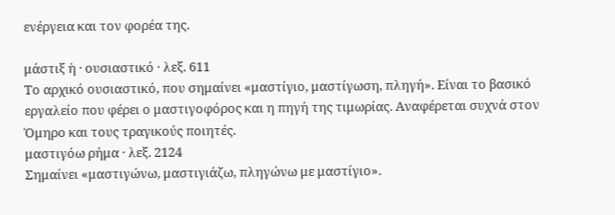ενέργεια και τον φορέα της.

μάστιξ ἡ · ουσιαστικό · λεξ. 611
Το αρχικό ουσιαστικό, που σημαίνει «μαστίγιο, μαστίγωση, πληγή». Είναι το βασικό εργαλείο που φέρει ο μαστιγοφόρος και η πηγή της τιμωρίας. Αναφέρεται συχνά στον Όμηρο και τους τραγικούς ποιητές.
μαστιγόω ρήμα · λεξ. 2124
Σημαίνει «μαστιγώνω, μαστιγιάζω, πληγώνω με μαστίγιο».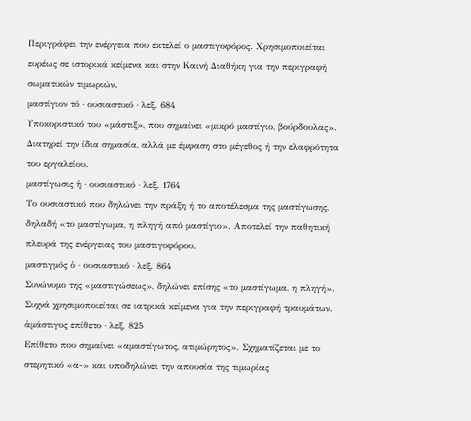Περιγράφει την ενέργεια που εκτελεί ο μαστιγοφόρος. Χρησιμοποιείται ευρέως σε ιστορικά κείμενα και στην Καινή Διαθήκη για την περιγραφή σωματικών τιμωριών.
μαστίγιον τό · ουσιαστικό · λεξ. 684
Υποκοριστικό του «μάστιξ», που σημαίνει «μικρό μαστίγιο, βούρδουλας». Διατηρεί την ίδια σημασία, αλλά με έμφαση στο μέγεθος ή την ελαφρότητα του εργαλείου.
μαστίγωσις ἡ · ουσιαστικό · λεξ. 1764
Το ουσιαστικό που δηλώνει την πράξη ή το αποτέλεσμα της μαστίγωσης, δηλαδή «το μαστίγωμα, η πληγή από μαστίγιο». Αποτελεί την παθητική πλευρά της ενέργειας του μαστιγοφόρου.
μαστιγμός ὁ · ουσιαστικό · λεξ. 864
Συνώνυμο της «μαστιγώσεως», δηλώνει επίσης «το μαστίγωμα, η πληγή». Συχνά χρησιμοποιείται σε ιατρικά κείμενα για την περιγραφή τραυμάτων.
ἀμάστιγος επίθετο · λεξ. 825
Επίθετο που σημαίνει «αμαστίγωτος, ατιμώρητος». Σχηματίζεται με το στερητικό «α-» και υποδηλώνει την απουσία της τιμωρίας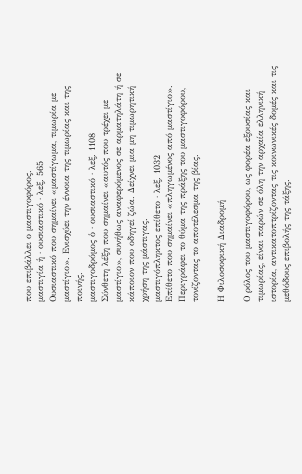που επιβάλλει ο μαστιγοφόρος.
μαστιγία ἡ · ουσιαστικό · λεξ. 565
Ουσιαστικό που σημαίνει «μαστίγωμα, τιμωρία με μαστίγιο». Ενισχύει την έννοια της τιμωρίας και της ποινής.
μαστιγοδρόμος ὁ · ουσιαστικό · λεξ. 1108
Σύνθετη λέξη που σημαίνει «αυτός που τρέχει με μαστίγιο», συνήθως αναφερόμενος σε αρματηλάτη ή σε κάποιον που οδηγεί ζώα. Δείχνει μια μη τιμωρητική χρήση της μάστιγας.
μαστιγόπληκτος επίθετο · λεξ. 1032
Επίθετο που σημαίνει «πληγωμένος από μαστίγιο». Περιγράφει το θύμα της πράξης του μαστιγοφόρου, τονίζοντας το αποτέλεσμα της βίας.

Η Φιλοσοφική Διαδρομή

Ο ρόλος του μαστιγοφόρου, ως φορέα εξουσίας και τιμωρίας, είναι παρών σε όλη την αρχαία ελληνική ιστορία, αντικατοπτρίζοντας τις κοινωνικές δομές και τις μεθόδους επιβολής της τάξης.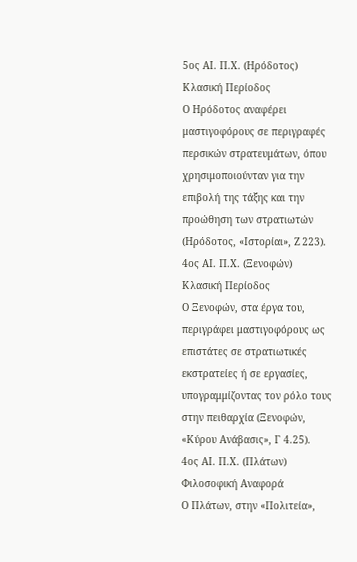5ος ΑΙ. Π.Χ. (Ηρόδοτος)
Κλασική Περίοδος
Ο Ηρόδοτος αναφέρει μαστιγοφόρους σε περιγραφές περσικών στρατευμάτων, όπου χρησιμοποιούνταν για την επιβολή της τάξης και την προώθηση των στρατιωτών (Ηρόδοτος, «Ιστορίαι», Ζ 223).
4ος ΑΙ. Π.Χ. (Ξενοφών)
Κλασική Περίοδος
Ο Ξενοφών, στα έργα του, περιγράφει μαστιγοφόρους ως επιστάτες σε στρατιωτικές εκστρατείες ή σε εργασίες, υπογραμμίζοντας τον ρόλο τους στην πειθαρχία (Ξενοφών, «Κύρου Ανάβασις», Γ 4.25).
4ος ΑΙ. Π.Χ. (Πλάτων)
Φιλοσοφική Αναφορά
Ο Πλάτων, στην «Πολιτεία»,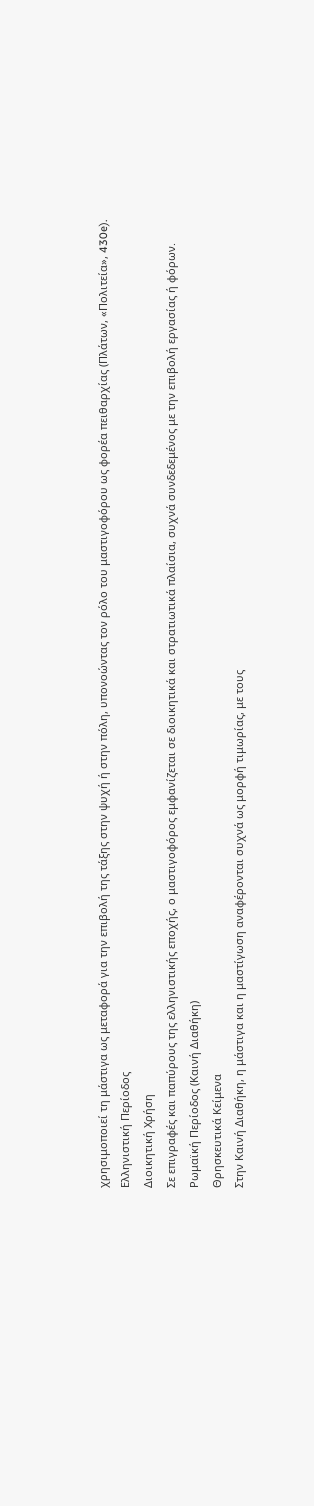χρησιμοποιεί τη μάστιγα ως μεταφορά για την επιβολή της τάξης στην ψυχή ή στην πόλη, υπονοώντας τον ρόλο του μαστιγοφόρου ως φορέα πειθαρχίας (Πλάτων, «Πολιτεία», 430e).
Ελληνιστική Περίοδος
Διοικητική Χρήση
Σε επιγραφές και παπύρους της ελληνιστικής εποχής, ο μαστιγοφόρος εμφανίζεται σε διοικητικά και στρατιωτικά πλαίσια, συχνά συνδεδεμένος με την επιβολή εργασίας ή φόρων.
Ρωμαϊκή Περίοδος (Καινή Διαθήκη)
Θρησκευτικά Κείμενα
Στην Καινή Διαθήκη, η μάστιγα και η μαστίγωση αναφέρονται συχνά ως μορφή τιμωρίας, με τους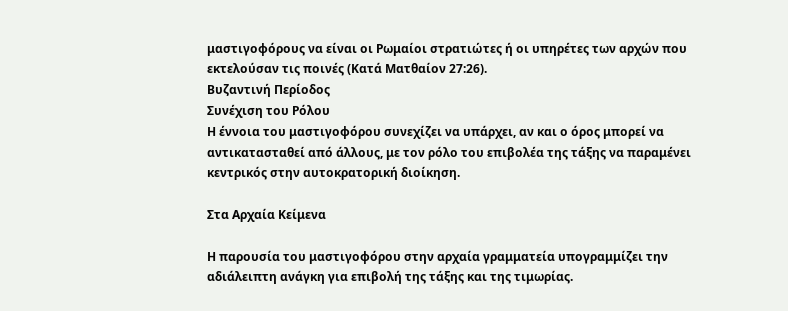μαστιγοφόρους να είναι οι Ρωμαίοι στρατιώτες ή οι υπηρέτες των αρχών που εκτελούσαν τις ποινές (Κατά Ματθαίον 27:26).
Βυζαντινή Περίοδος
Συνέχιση του Ρόλου
Η έννοια του μαστιγοφόρου συνεχίζει να υπάρχει, αν και ο όρος μπορεί να αντικατασταθεί από άλλους, με τον ρόλο του επιβολέα της τάξης να παραμένει κεντρικός στην αυτοκρατορική διοίκηση.

Στα Αρχαία Κείμενα

Η παρουσία του μαστιγοφόρου στην αρχαία γραμματεία υπογραμμίζει την αδιάλειπτη ανάγκη για επιβολή της τάξης και της τιμωρίας.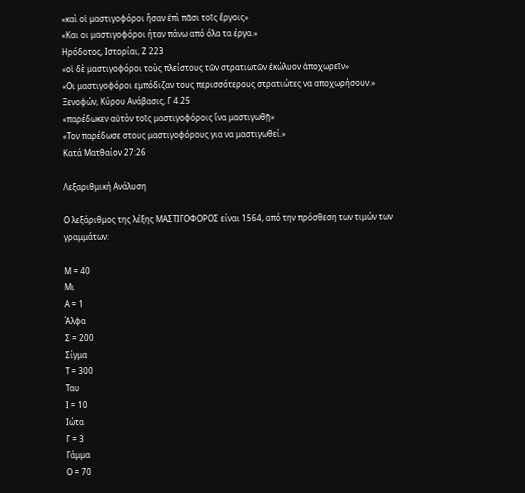«καὶ οἱ μαστιγοφόροι ἦσαν ἐπὶ πᾶσι τοῖς ἔργοις»
«Και οι μαστιγοφόροι ήταν πάνω από όλα τα έργα.»
Ηρόδοτος, Ιστορίαι, Ζ 223
«οἱ δὲ μαστιγοφόροι τοὺς πλείστους τῶν στρατιωτῶν ἐκώλυον ἀποχωρεῖν»
«Οι μαστιγοφόροι εμπόδιζαν τους περισσότερους στρατιώτες να αποχωρήσουν.»
Ξενοφών, Κύρου Ανάβασις, Γ 4.25
«παρέδωκεν αὐτὸν τοῖς μαστιγοφόροις ἵνα μαστιγωθῇ»
«Τον παρέδωσε στους μαστιγοφόρους για να μαστιγωθεί.»
Κατά Ματθαίον 27:26

Λεξαριθμική Ανάλυση

Ο λεξάριθμος της λέξης ΜΑΣΤΙΓΟΦΟΡΟΣ είναι 1564, από την πρόσθεση των τιμών των γραμμάτων:

Μ = 40
Μι
Α = 1
Άλφα
Σ = 200
Σίγμα
Τ = 300
Ταυ
Ι = 10
Ιώτα
Γ = 3
Γάμμα
Ο = 70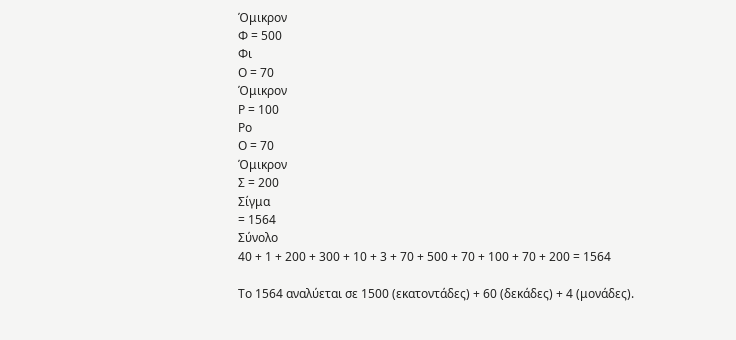Όμικρον
Φ = 500
Φι
Ο = 70
Όμικρον
Ρ = 100
Ρο
Ο = 70
Όμικρον
Σ = 200
Σίγμα
= 1564
Σύνολο
40 + 1 + 200 + 300 + 10 + 3 + 70 + 500 + 70 + 100 + 70 + 200 = 1564

Το 1564 αναλύεται σε 1500 (εκατοντάδες) + 60 (δεκάδες) + 4 (μονάδες).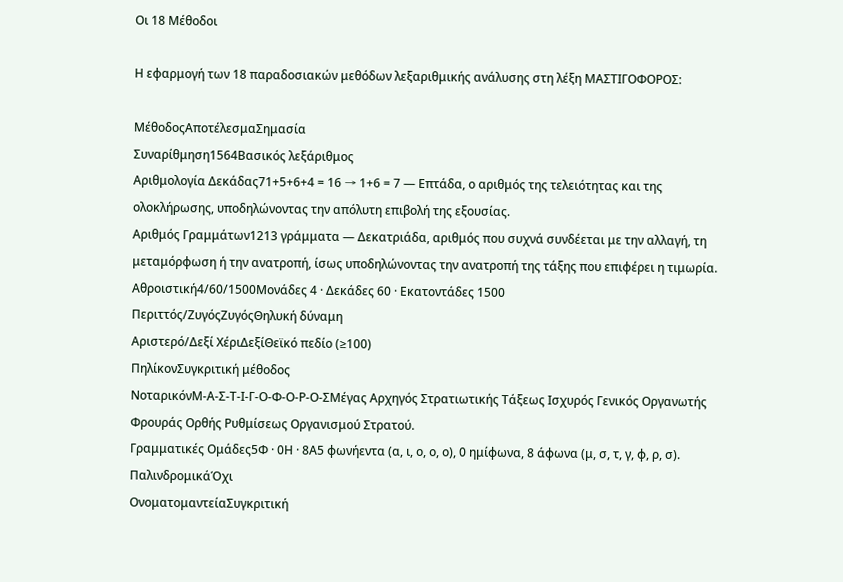Οι 18 Μέθοδοι

Η εφαρμογή των 18 παραδοσιακών μεθόδων λεξαριθμικής ανάλυσης στη λέξη ΜΑΣΤΙΓΟΦΟΡΟΣ:

ΜέθοδοςΑποτέλεσμαΣημασία
Συναρίθμηση1564Βασικός λεξάριθμος
Αριθμολογία Δεκάδας71+5+6+4 = 16 → 1+6 = 7 — Επτάδα, ο αριθμός της τελειότητας και της ολοκλήρωσης, υποδηλώνοντας την απόλυτη επιβολή της εξουσίας.
Αριθμός Γραμμάτων1213 γράμματα — Δεκατριάδα, αριθμός που συχνά συνδέεται με την αλλαγή, τη μεταμόρφωση ή την ανατροπή, ίσως υποδηλώνοντας την ανατροπή της τάξης που επιφέρει η τιμωρία.
Αθροιστική4/60/1500Μονάδες 4 · Δεκάδες 60 · Εκατοντάδες 1500
Περιττός/ΖυγόςΖυγόςΘηλυκή δύναμη
Αριστερό/Δεξί ΧέριΔεξίΘεϊκό πεδίο (≥100)
ΠηλίκονΣυγκριτική μέθοδος
ΝοταρικόνΜ-Α-Σ-Τ-Ι-Γ-Ο-Φ-Ο-Ρ-Ο-ΣΜέγας Αρχηγός Στρατιωτικής Τάξεως Ισχυρός Γενικός Οργανωτής Φρουράς Ορθής Ρυθμίσεως Οργανισμού Στρατού.
Γραμματικές Ομάδες5Φ · 0Η · 8Α5 φωνήεντα (α, ι, ο, ο, ο), 0 ημίφωνα, 8 άφωνα (μ, σ, τ, γ, φ, ρ, σ).
ΠαλινδρομικάΌχι
ΟνοματομαντείαΣυγκριτική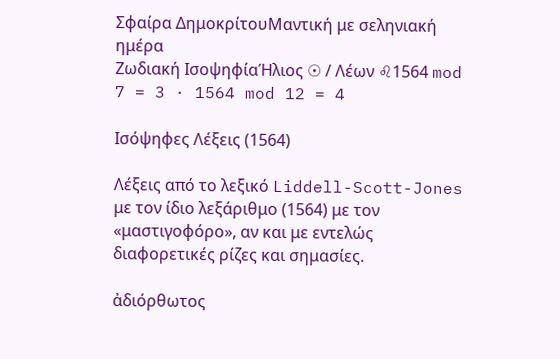Σφαίρα ΔημοκρίτουΜαντική με σεληνιακή ημέρα
Ζωδιακή ΙσοψηφίαΉλιος ☉ / Λέων ♌1564 mod 7 = 3 · 1564 mod 12 = 4

Ισόψηφες Λέξεις (1564)

Λέξεις από το λεξικό Liddell-Scott-Jones με τον ίδιο λεξάριθμο (1564) με τον «μαστιγοφόρο», αν και με εντελώς διαφορετικές ρίζες και σημασίες.

ἀδιόρθωτος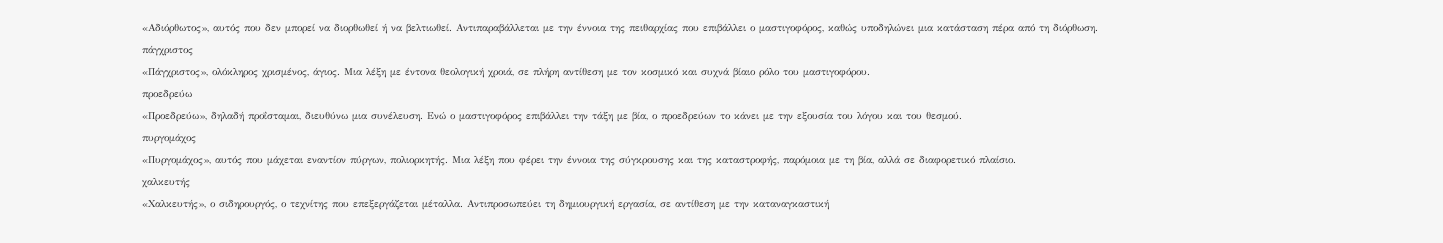«Αδιόρθωτος», αυτός που δεν μπορεί να διορθωθεί ή να βελτιωθεί. Αντιπαραβάλλεται με την έννοια της πειθαρχίας που επιβάλλει ο μαστιγοφόρος, καθώς υποδηλώνει μια κατάσταση πέρα από τη διόρθωση.
πάγχριστος
«Πάγχριστος», ολόκληρος χρισμένος, άγιος. Μια λέξη με έντονα θεολογική χροιά, σε πλήρη αντίθεση με τον κοσμικό και συχνά βίαιο ρόλο του μαστιγοφόρου.
προεδρεύω
«Προεδρεύω», δηλαδή προΐσταμαι, διευθύνω μια συνέλευση. Ενώ ο μαστιγοφόρος επιβάλλει την τάξη με βία, ο προεδρεύων το κάνει με την εξουσία του λόγου και του θεσμού.
πυργομάχος
«Πυργομάχος», αυτός που μάχεται εναντίον πύργων, πολιορκητής. Μια λέξη που φέρει την έννοια της σύγκρουσης και της καταστροφής, παρόμοια με τη βία, αλλά σε διαφορετικό πλαίσιο.
χαλκευτής
«Χαλκευτής», ο σιδηρουργός, ο τεχνίτης που επεξεργάζεται μέταλλα. Αντιπροσωπεύει τη δημιουργική εργασία, σε αντίθεση με την καταναγκαστική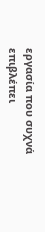εργασία που συχνά επιβλέπει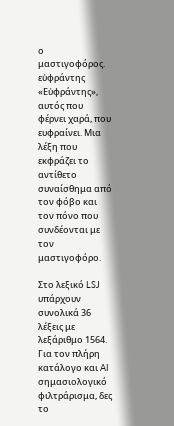ο μαστιγοφόρος.
εὐφράντης
«Εὐφράντης», αυτός που φέρνει χαρά, που ευφραίνει. Μια λέξη που εκφράζει το αντίθετο συναίσθημα από τον φόβο και τον πόνο που συνδέονται με τον μαστιγοφόρο.

Στο λεξικό LSJ υπάρχουν συνολικά 36 λέξεις με λεξάριθμο 1564. Για τον πλήρη κατάλογο και AI σημασιολογικό φιλτράρισμα, δες το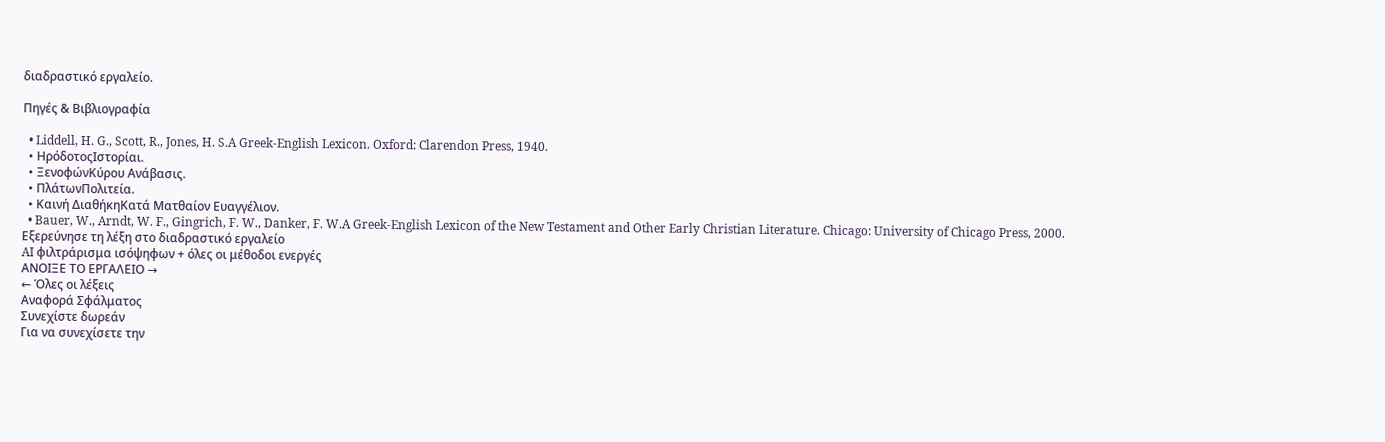διαδραστικό εργαλείο.

Πηγές & Βιβλιογραφία

  • Liddell, H. G., Scott, R., Jones, H. S.A Greek-English Lexicon. Oxford: Clarendon Press, 1940.
  • ΗρόδοτοςΙστορίαι.
  • ΞενοφώνΚύρου Ανάβασις.
  • ΠλάτωνΠολιτεία.
  • Καινή ΔιαθήκηΚατά Ματθαίον Ευαγγέλιον.
  • Bauer, W., Arndt, W. F., Gingrich, F. W., Danker, F. W.A Greek-English Lexicon of the New Testament and Other Early Christian Literature. Chicago: University of Chicago Press, 2000.
Εξερεύνησε τη λέξη στο διαδραστικό εργαλείο
AI φιλτράρισμα ισόψηφων + όλες οι μέθοδοι ενεργές
ΑΝΟΙΞΕ ΤΟ ΕΡΓΑΛΕΙΟ →
← Όλες οι λέξεις
Αναφορά Σφάλματος
Συνεχίστε δωρεάν
Για να συνεχίσετε την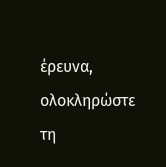έρευνα, ολοκληρώστε τη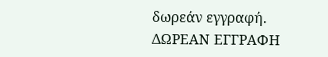δωρεάν εγγραφή.
ΔΩΡΕΑΝ ΕΓΓΡΑΦΗ